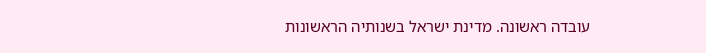עובדה ראשונה. מדינת ישראל בשנותיה הראשונות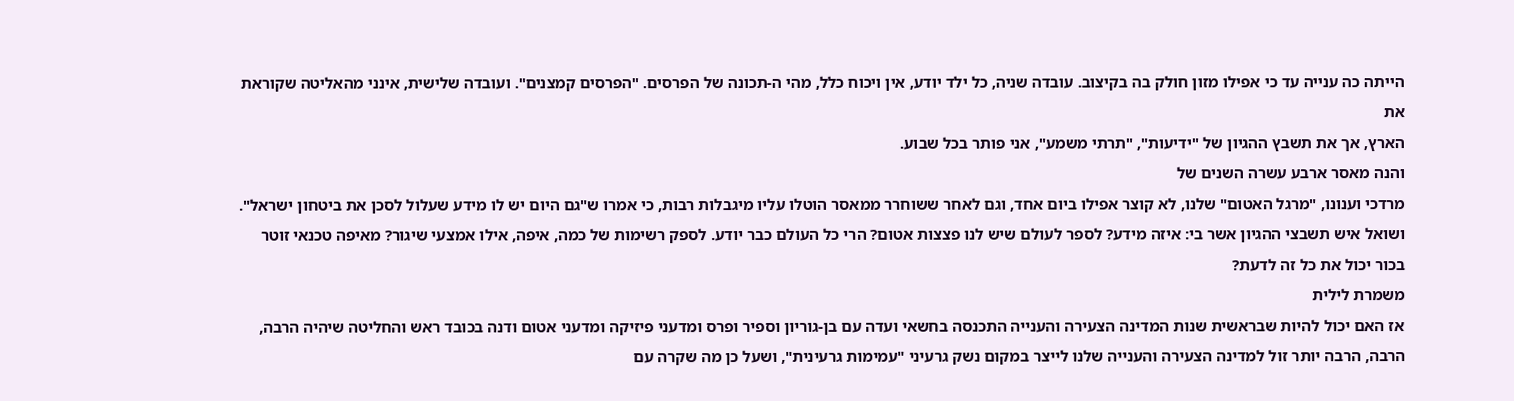הייתה כה ענייה עד כי אפילו מזון חולק בה בקיצוב. עובדה שניה, כל ילד יודע, אין ויכוח כלל, מהי ה-תכונה של הפרסים. "הפרסים קמצנים". ועובדה שלישית, אינני מהאליטה שקוראת את
הארץ, אך את תשבץ ההגיון של "ידיעות", "תרתי משמע", אני פותר בכל שבוע.
והנה מאסר ארבע עשרה השנים של
מרדכי וענונו, "מרגל האטום" שלנו, לא קוצר אפילו ביום אחד, וגם לאחר ששוחרר ממאסר הוטלו עליו מיגבלות רבות, כי אמרו ש"גם היום יש לו מידע שעלול לסכן את ביטחון ישראל". ושואל איש תשבצי ההגיון אשר בי: איזה מידע? לספר לעולם שיש לנו פצצות אטום? הרי כל העולם כבר יודע. לספק רשימות של כמה, איפה, אילו אמצעי שיגור? מאיפה טכנאי זוטר בכור יכול את כל זה לדעת?
משמרת לילית
אז האם יכול להיות שבראשית שנות המדינה הצעירה והענייה התכנסה בחשאי ועדה עם בן-גוריון וספיר ופרס ומדעני פיזיקה ומדעני אטום ודנה בכובד ראש והחליטה שיהיה הרבה, הרבה, הרבה יותר זול למדינה הצעירה והענייה שלנו לייצר במקום נשק גרעיני "עמימות גרעינית", ושעל כן מה שקרה עם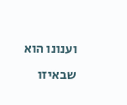וענונו הוא שבאיזו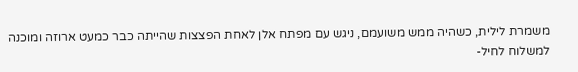משמרת לילית, כשהיה ממש משועמם, ניגש עם מפתח אלן לאחת הפצצות שהייתה כבר כמעט ארוזה ומוכנה למשלוח לחיל-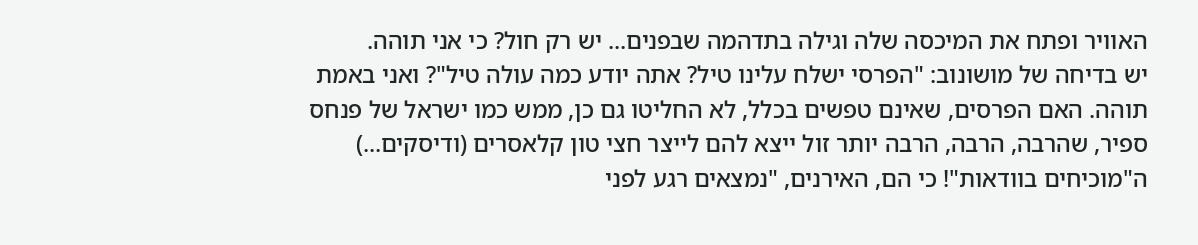האוויר ופתח את המיכסה שלה וגילה בתדהמה שבפנים... יש רק חול? כי אני תוהה.
יש בדיחה של מושונוב: "הפרסי ישלח עלינו טיל? אתה יודע כמה עולה טיל"? ואני באמת תוהה. האם הפרסים, שאינם טפשים בכלל, לא החליטו גם כן, ממש כמו ישראל של פנחס ספיר, שהרבה, הרבה, הרבה יותר זול ייצא להם לייצר חצי טון קלאסרים (ודיסקים...) ה"מוכיחים בוודאות"! כי הם, האירנים, "נמצאים רגע לפני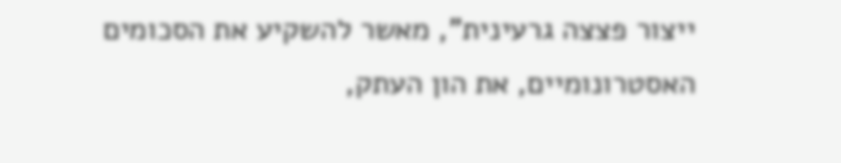ייצור פצצה גרעינית", מאשר להשקיע את הסכומים האסטרונומיים, את הון העתק,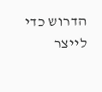הדרוש כדי לייצר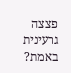פצצה גרעינית באמת?